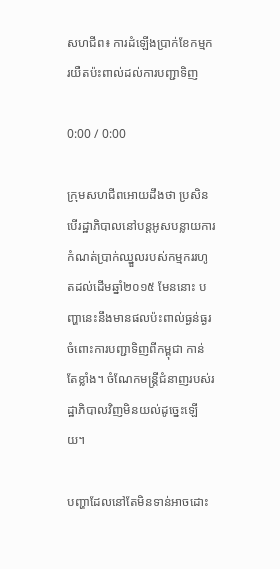សហជីព៖ ការដំឡើងប្រាក់ខែកម្មករយឺតប៉ះពាល់ដល់ការបញ្ជាទិញ

0:00 / 0:00

ក្រុមសហជីពអោយដឹងថា ប្រសិនបើរដ្ឋាភិបាលនៅបន្តអូសបន្លាយការកំណត់ប្រាក់ឈ្នួលរបស់កម្មកររហូតដល់ដើមឆ្នាំ២០១៥ មែននោះ បញ្ហានេះនឹងមានផលប៉ះពាល់ធ្ងន់ធ្ងរចំពោះការបញ្ជាទិញពីកម្ពុជា កាន់តែខ្លាំង។ ចំណែកមន្ត្រីជំនាញរបស់រដ្ឋាភិបាលវិញមិនយល់ដូច្នេះឡើយ។

បញ្ហាដែលនៅតែមិនទាន់អាចដោះ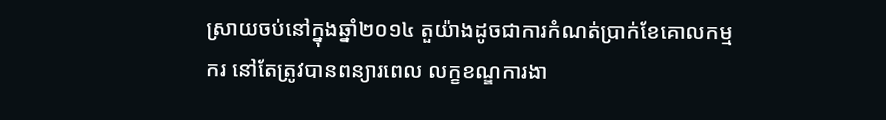ស្រាយចប់នៅក្នុងឆ្នាំ២០១៤ តួយ៉ាងដូចជាការកំណត់ប្រាក់ខែគោលកម្មករ នៅតែត្រូវបានពន្យារពេល លក្ខខណ្ឌការងា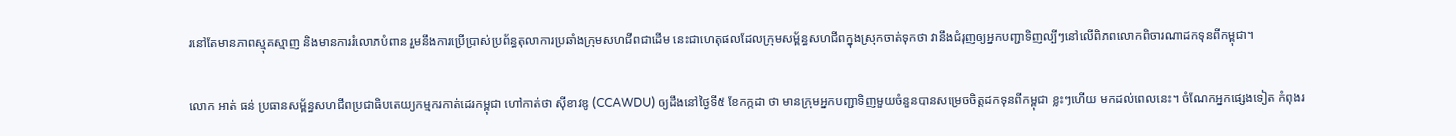រនៅតែមានភាពស្មុគស្មាញ និងមានការរំលោភបំពាន រួមនឹងការប្រើប្រាស់ប្រព័ន្ធតុលាការប្រឆាំងក្រុមសហជីពជាដើម នេះជាហេតុផលដែលក្រុមសម្ព័ន្ធសហជីពក្នុងស្រុកចាត់ទុកថា វានឹងជំរុញឲ្យអ្នកបញ្ជាទិញល្បីៗនៅលើពិភពលោកពិចារណាដកទុនពីកម្ពុជា។

លោក អាត់ ធន់ ប្រធានសម្ព័ន្ធសហជីពប្រជាធិបតេយ្យកម្មករកាត់ដេរកម្ពុជា ហៅកាត់ថា ស៊ីខាវឌូ (CCAWDU) ឲ្យដឹងនៅថ្ងៃទី៥ ខែកក្កដា ថា មានក្រុមអ្នកបញ្ជាទិញមួយចំនួនបានសម្រេចចិត្តដកទុនពីកម្ពុជា ខ្លះៗហើយ មកដល់ពេលនេះ។ ចំណែកអ្នកផ្សេងទៀត កំពុងរ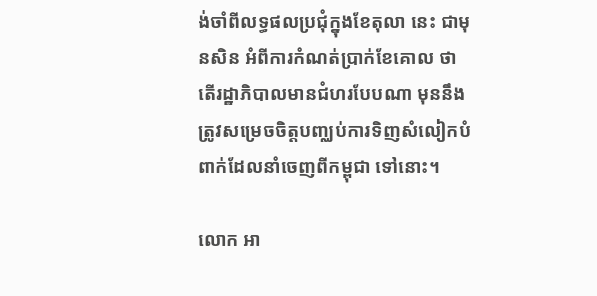ង់ចាំពីលទ្ធផលប្រជុំក្នុងខែតុលា នេះ ជាមុនសិន អំពីការកំណត់ប្រាក់ខែគោល ថាតើរដ្ឋាភិបាលមានជំហរបែបណា មុននឹងត្រូវសម្រេចចិត្តបញ្ឈប់ការទិញសំលៀកបំពាក់ដែលនាំចេញពីកម្ពុជា ទៅនោះ។

លោក អា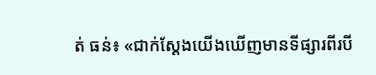ត់ ធន់៖ «ជាក់ស្ដែងយើងឃើញមានទីផ្សារពីរបី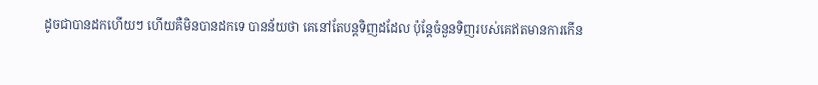ដូចជាបានដកហើយៗ ហើយគឺមិនបានដកទេ បានន័យថា គេនៅតែបន្តទិញដដែល ប៉ុន្តែចំនួនទិញរបស់គេឥតមានការកើន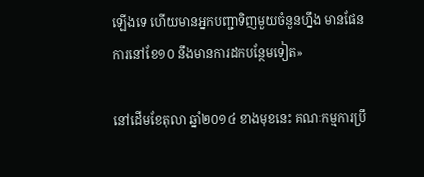ឡើងទេ ហើយមានអ្នកបញ្ជាទិញមួយចំនួនហ្នឹង មានផែនការនៅខែ១០ នឹងមានការដកបន្ថែមទៀត»

នៅដើមខែតុលា ឆ្នាំ២០១៤ ខាងមុខនេះ គណៈកម្មការប្រឹ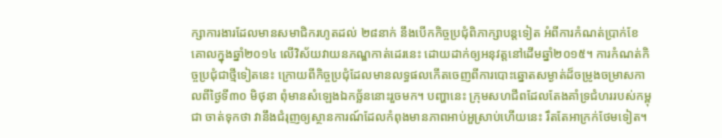ក្សាការងារដែលមានសមាជិករហូតដល់ ២៨នាក់ នឹងបើកកិច្ចប្រជុំពិភាក្សាបន្តទៀត អំពីការកំណត់ប្រាក់ខែគោលក្នុងឆ្នាំ២០១៤ លើវិស័យវាយនភណ្ឌកាត់ដេរនេះ ដោយដាក់ឲ្យអនុវត្តនៅដើមឆ្នាំ២០១៥។ ការកំណត់កិច្ចប្រជុំជាថ្មីទៀតនេះ ក្រោយពីកិច្ចប្រជុំដែលមានលទ្ធផលកើតចេញពីការបោះឆ្នោតសម្ងាត់ដ៏ចម្រូងចម្រាសកាលពីថ្ងៃទី៣០ មិថុនា ពុំមានសំឡេងឯកច្ឆ័ននោះរួចមក។ បញ្ហានេះ ក្រុមសហជីពដែលតែងគាំទ្រជំហររបស់កម្ពុជា ចាត់ទុកថា វានឹងជំរុញឲ្យស្ថានការណ៍ដែលកំពុងមានភាពអាប់អួស្រាប់ហើយនេះ រឹតតែអាក្រក់ថែមទៀត។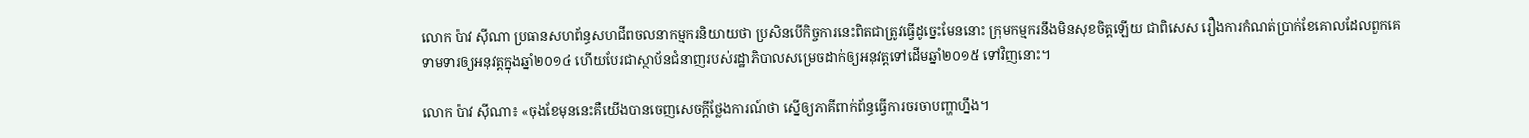លោក ប៉ាវ ស៊ីណា ប្រធានសហព័ន្ធសហជីពចលនាកម្មករនិយាយថា ប្រសិនបើកិច្ចការនេះពិតជាត្រូវធ្វើដូច្នេះមែននោះ ក្រុមកម្មករនឹងមិនសុខចិត្តឡើយ ជាពិសេស រឿងការកំណត់ប្រាក់ខែគោលដែលពួកគេទាមទារឲ្យអនុវត្តក្នុងឆ្នាំ២០១៤ ហើយបែរជាស្ថាប័នជំនាញរបស់រដ្ឋាភិបាលសម្រេចដាក់ឲ្យអនុវត្តទៅដើមឆ្នាំ២០១៥ ទៅវិញនោះ។

លោក ប៉ាវ ស៊ីណា៖ «ចុងខែមុននេះគឺយើងបានចេញសេចក្ដីថ្លែងការណ៍ថា ស្នើឲ្យភាគីពាក់ព័ន្ធធ្វើការចរចាបញ្ហាហ្នឹង។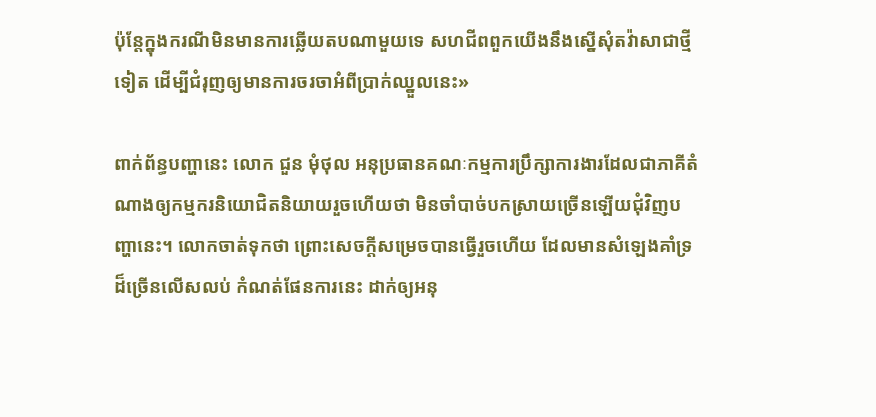ប៉ុន្តែក្នុងករណីមិនមានការឆ្លើយតបណាមួយទេ សហជីពពួកយើងនឹងស្នើសុំតវ៉ាសាជាថ្មីទៀត ដើម្បីជំរុញឲ្យមានការចរចាអំពីប្រាក់ឈ្នួលនេះ»

ពាក់ព័ន្ធបញ្ហានេះ លោក ជួន មុំថុល អនុប្រធានគណៈកម្មការប្រឹក្សាការងារដែលជាភាគីតំណាងឲ្យកម្មករនិយោជិតនិយាយរួចហើយថា មិនចាំបាច់បកស្រាយច្រើនឡើយជុំវិញបញ្ហានេះ។ លោកចាត់ទុកថា ព្រោះសេចក្ដីសម្រេចបានធ្វើរួចហើយ ដែលមានសំឡេងគាំទ្រដ៏ច្រើនលើសលប់ កំណត់ផែនការនេះ ដាក់ឲ្យអនុ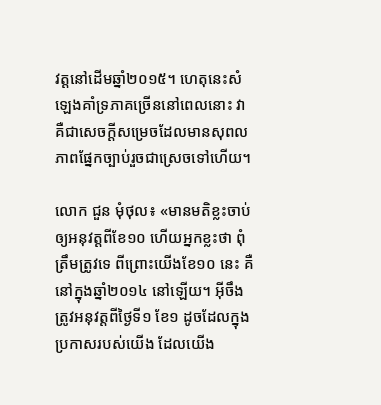វត្តនៅដើមឆ្នាំ២០១៥។ ហេតុនេះសំឡេងគាំទ្រភាគច្រើននៅពេលនោះ វាគឺជាសេចក្ដីសម្រេចដែលមានសុពលភាពផ្នែកច្បាប់រួចជាស្រេចទៅហើយ។

លោក ជួន មុំថុល៖ «មានមតិខ្លះចាប់ឲ្យអនុវត្តពីខែ១០ ហើយអ្នកខ្លះថា ពុំត្រឹមត្រូវទេ ពីព្រោះយើងខែ១០ នេះ គឺនៅក្នុងឆ្នាំ២០១៤ នៅឡើយ។ អ៊ីចឹងត្រូវអនុវត្តពីថ្ងៃទី១ ខែ១ ដូចដែលក្នុងប្រកាសរបស់យើង ដែលយើង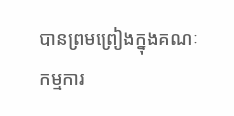បានព្រមព្រៀងក្នុងគណៈកម្មការ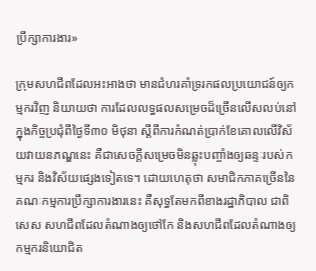ប្រឹក្សាការងារ»

ក្រុមសហជីពដែលអះអាងថា មានជំហរគាំទ្ររកផលប្រយោជន៍ឲ្យកម្មករវិញ និយាយថា ការដែលលទ្ធផលសម្រេចដ៏ច្រើនលើសលប់នៅក្នុងកិច្ចប្រជុំពីថ្ងៃទី៣០ មិថុនា ស្តីពីការកំណត់ប្រាក់ខែគោលលើវិស័យវាយនភណ្ឌនេះ គឺជាសេចក្ដីសម្រេចមិនឆ្លុះបញ្ចាំងឲ្យឆន្ទៈរបស់កម្មករ និងវិស័យផ្សេងទៀតទេ។ ដោយហេតុថា សមាជិកភាគច្រើននៃគណៈកម្មការប្រឹក្សាការងារនេះ គឺសុទ្ធតែមកពីខាងរដ្ឋាភិបាល ជាពិសេស សហជីពដែលតំណាងឲ្យថៅកែ និងសហជីពដែលតំណាងឲ្យកម្មករនិយោជិត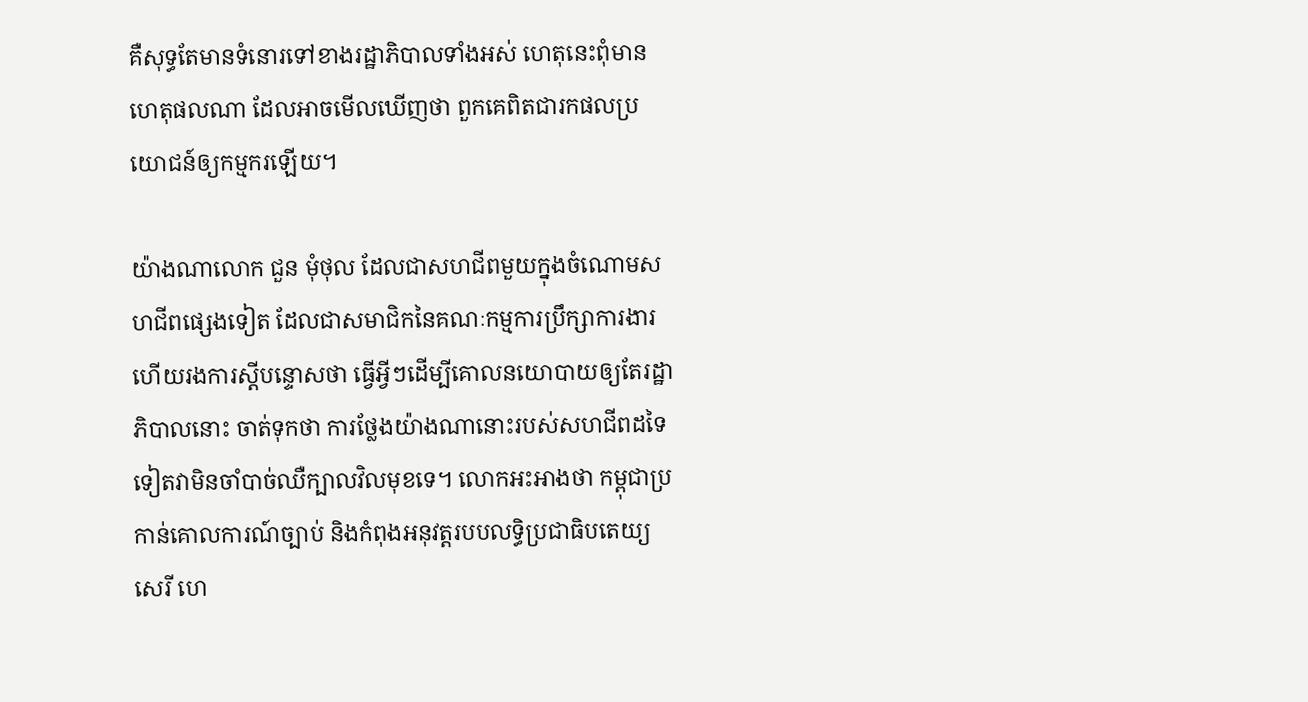គឺសុទ្ធតែមានទំនោរទៅខាងរដ្ឋាភិបាលទាំងអស់ ហេតុនេះពុំមានហេតុផលណា ដែលអាចមើលឃើញថា ពួកគេពិតជារកផលប្រយោជន៍ឲ្យកម្មករឡើយ។

យ៉ាងណាលោក ជួន មុំថុល ដែលជាសហជីពមួយក្នុងចំណោមសហជីពផ្សេងទៀត ដែលជាសមាជិកនៃគណៈកម្មការប្រឹក្សាការងារ ហើយរងការស្ដីបន្ទោសថា ធ្វើអ្វីៗដើម្បីគោលនយោបាយឲ្យតែរដ្ឋាភិបាលនោះ ចាត់ទុកថា ការថ្លែងយ៉ាងណានោះរបស់សហជីពដទៃទៀតវាមិនចាំបាច់ឈឺក្បាលវិលមុខទេ។ លោកអះអាងថា កម្ពុជាប្រកាន់គោលការណ៍ច្បាប់ និងកំពុងអនុវត្តរបបលទ្ធិប្រជាធិបតេយ្យសេរី ហេ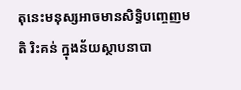តុនេះមនុស្សអាចមានសិទ្ធិបញ្ចេញមតិ រិះគន់ ក្នុងន័យស្ថាបនាបា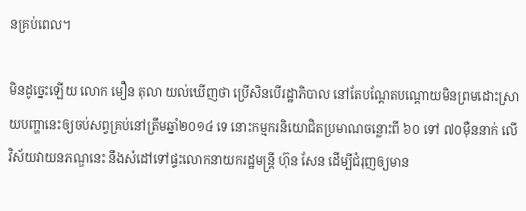នគ្រប់ពេល។

មិនដូច្នេះឡើយ លោក មឿន តុលា យល់ឃើញថា ប្រើសិនបើរដ្ឋាភិបាល នៅតែបណ្ដែតបណ្ដោយមិនព្រមដោះស្រាយបញ្ហានេះឲ្យចប់សព្វគ្រប់នៅត្រឹមឆ្នាំ២០១៤ ទេ នោះកម្មករនិយោជិតប្រមាណចន្លោះពី ៦០ ទៅ ៧០ម៉ឺននាក់ លើវិស័យវាយនភណ្ឌនេះ នឹងសំដៅទៅផ្ទះលោកនាយករដ្ឋមន្ត្រី ហ៊ុន សែន ដើម្បីជំរុញឲ្យមាន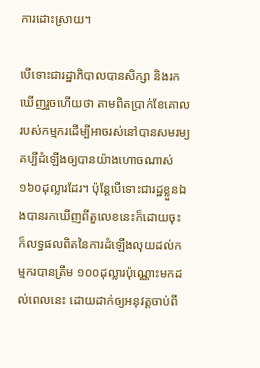ការដោះស្រាយ។

បើទោះជារដ្ឋាភិបាលបានសិក្សា និងរកឃើញរួចហើយថា តាមពិតប្រាក់ខែគោលរបស់កម្មករដើម្បីអាចរស់នៅបានសមរម្យ គប្បីដំឡើងឲ្យបានយ៉ាងហោចណាស់ ១៦០ដុល្លារដែរ។ ប៉ុន្តែបើទោះជារដ្ឋខ្លួនឯងបានរកឃើញពីតួលេខនេះក៏ដោយចុះ ក៏លទ្ធផលពិតនៃការដំឡើងលុយដល់កម្មករបានត្រឹម ១០០ដុល្លារប៉ុណ្ណោះមកដល់ពេលនេះ ដោយដាក់ឲ្យអនុវត្តចាប់ពី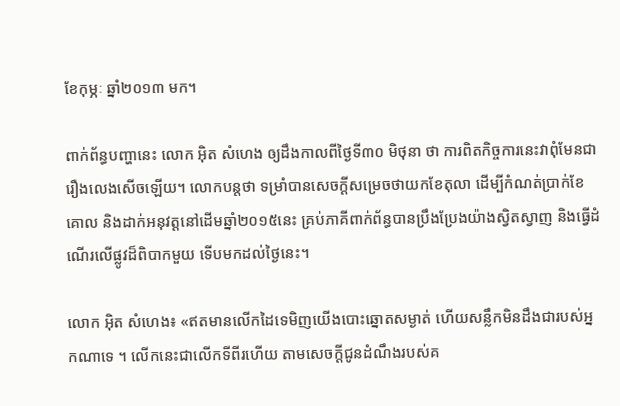ខែកុម្ភៈ ឆ្នាំ២០១៣ មក។

ពាក់ព័ន្ធបញ្ហានេះ លោក អ៊ិត សំហេង ឲ្យដឹងកាលពីថ្ងៃទី៣០ មិថុនា ថា ការពិតកិច្ចការនេះវាពុំមែនជារឿងលេងសើចឡើយ។ លោកបន្តថា ទម្រាំបានសេចក្ដីសម្រេចថាយកខែតុលា ដើម្បីកំណត់ប្រាក់ខែគោល និងដាក់អនុវត្តនៅដើមឆ្នាំ២០១៥នេះ គ្រប់ភាគីពាក់ព័ន្ធបានប្រឹងប្រែងយ៉ាងស្វិតស្វាញ និងធ្វើដំណើរលើផ្លូវដ៏ពិបាកមួយ ទើបមកដល់ថ្ងៃនេះ។

លោក អ៊ិត សំហេង៖ «ឥតមានលើកដៃទេមិញយើងបោះឆ្នោតសម្ងាត់ ហើយសន្លឹកមិនដឹងជារបស់អ្នកណាទេ ។ លើកនេះជាលើកទីពីរហើយ តាមសេចក្ដីជូនដំណឹងរបស់គ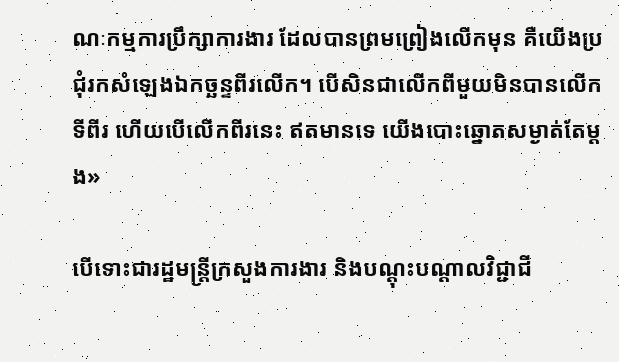ណៈកម្មការប្រឹក្សាការងារ ដែលបានព្រមព្រៀងលើកមុន គឺយើងប្រជុំរកសំឡេងឯកច្ឆន្ទពីរលើក។ បើសិនជាលើកពីមួយមិនបានលើកទីពីរ ហើយបើលើកពីរនេះ ឥតមានទេ យើងបោះឆ្នោតសម្ងាត់តែម្ដង»

បើទោះជារដ្ឋមន្ត្រីក្រសួងការងារ និងបណ្ដុះបណ្ដាលវិជ្ជាជី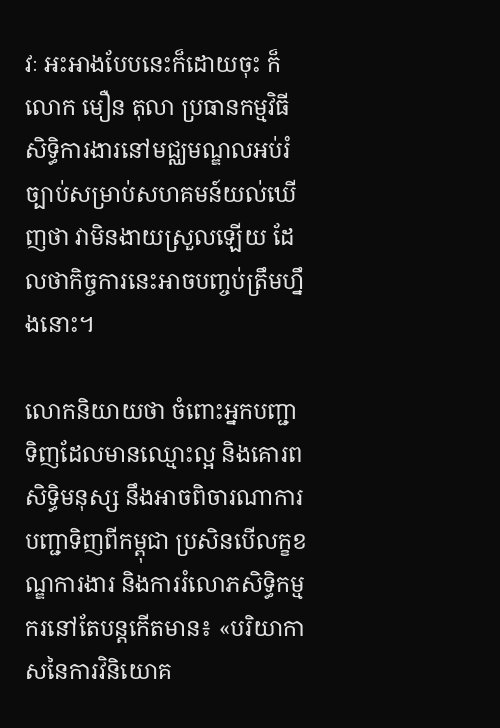វៈ អះអាងបែបនេះក៏ដោយចុះ ក៏លោក មឿន តុលា ប្រធានកម្មវិធីសិទ្ធិការងារនៅមជ្ឈមណ្ឌលអប់រំច្បាប់សម្រាប់សហគមន៍យល់ឃើញថា វាមិនងាយស្រួលឡើយ ដែលថាកិច្ចការនេះអាចបញ្ចប់ត្រឹមហ្នឹងនោះ។

លោកនិយាយថា ចំពោះអ្នកបញ្ជាទិញដែលមានឈ្មោះល្អ និងគោរពសិទ្ធិមនុស្ស នឹងអាចពិចារណាការបញ្ជាទិញពីកម្ពុជា ប្រសិនបើលក្ខខណ្ឌការងារ និងការរំលោភសិទ្ធិកម្មករនៅតែបន្តកើតមាន៖ «បរិយាកាសនៃការវិនិយោគ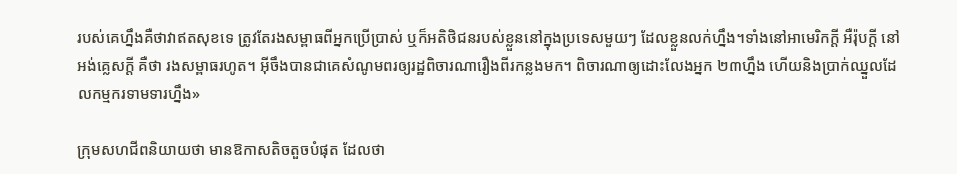របស់គេហ្នឹងគឺថាវាឥតសុខទេ ត្រូវតែរងសម្ពាធពីអ្នកប្រើប្រាស់ ឬក៏អតិថិជនរបស់ខ្លួននៅក្នុងប្រទេសមួយៗ ដែលខ្លួនលក់ហ្នឹង។ទាំងនៅអាមេរិកក្ដី អឺរ៉ុបក្ដី នៅអង់គ្លេសក្ដី គឺថា រងសម្ពាធរហូត។ អ៊ីចឹងបានជាគេសំណូមពរឲ្យរដ្ឋពិចារណារឿងពីរកន្លងមក។ ពិចារណាឲ្យដោះលែងអ្នក ២៣ហ្នឹង ហើយនិងប្រាក់ឈ្នួលដែលកម្មករទាមទារហ្នឹង»

ក្រុមសហជីពនិយាយថា មានឱកាសតិចតួចបំផុត ដែលថា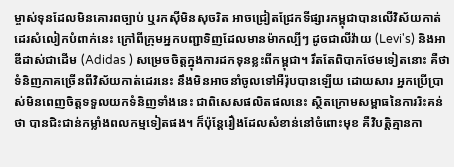ម្ចាស់ទុនដែលមិនគោរពច្បាប់ ឬរកស៊ីមិនសុចរិត អាចជ្រៀតជ្រែកទីផ្សារកម្ពុជាបានលើវិស័យកាត់ដេរសំលៀកបំពាក់នេះ ក្រៅពីក្រុមអ្នកបញ្ជាទិញដែលមានម៉ាកល្បីៗ ដូចជាលីវ៉ាយ (Levi's) និងអាឌីដាស់ជាដើម (Adidas ) សម្រេចចិត្តក្នុងការដកទុនខ្លះពីកម្ពុជា។ រឹតតែពិបាកថែមទៀតនោះ គឺថា ទំនិញភាគច្រើនពីវិស័យកាត់ដេរនេះ នឹងមិនអាចនាំចូលទៅអឺរ៉ុបបានឡើយ ដោយសារ អ្នកប្រើប្រាស់មិនពេញចិត្តទទួលយកទំនិញទាំងនេះ ជាពិសេសផលិតផលនេះ ស្ថិតក្រោមសម្ពាធនៃការរិះគន់ថា បានជិះជាន់កម្លាំងពលកម្មទៀតផង។ ក៏ប៉ុន្តែរឿងដែលសំខាន់នៅចំពោះមុខ គឺវិបត្តិគ្មានកា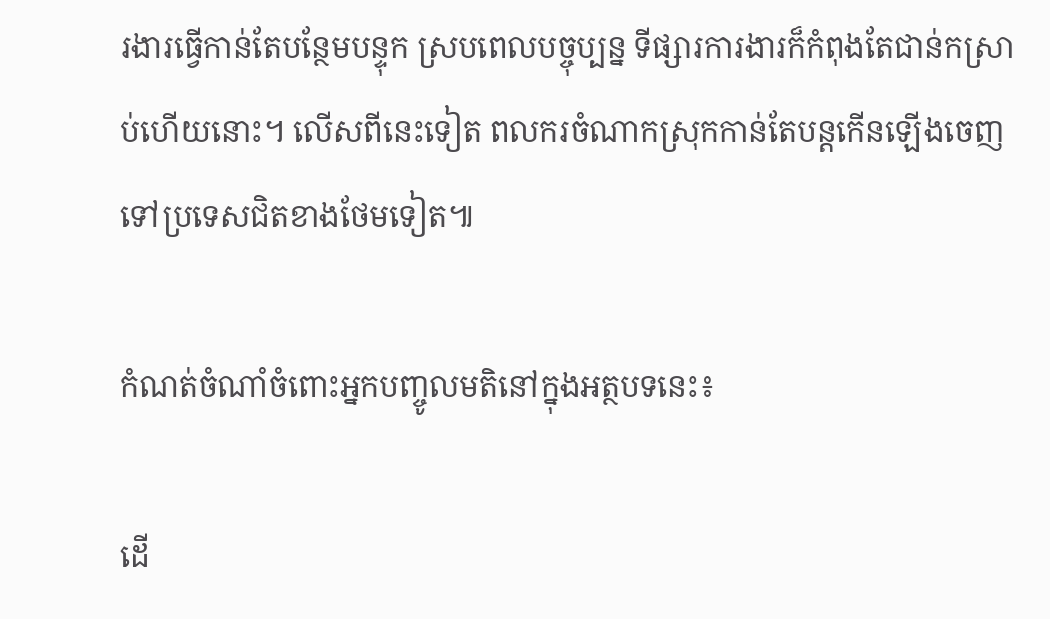រងារធ្វើកាន់តែបន្ថែមបន្ទុក ស្របពេលបច្ចុប្បន្ន ទីផ្សារការងារក៏កំពុងតែជាន់កស្រាប់ហើយនោះ។ លើសពីនេះទៀត ពលករចំណាកស្រុកកាន់តែបន្តកើនឡើងចេញទៅប្រទេសជិតខាងថែមទៀត៕

កំណត់ចំណាំចំពោះអ្នកបញ្ចូលមតិនៅក្នុងអត្ថបទនេះ៖

ដើ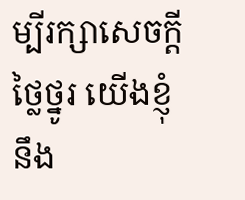ម្បីរក្សាសេចក្ដីថ្លៃថ្នូរ យើងខ្ញុំនឹង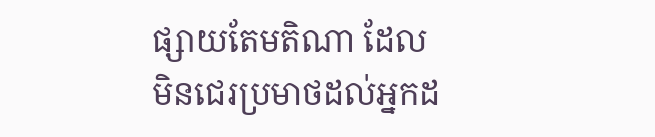ផ្សាយតែមតិណា ដែលមិនជេរប្រមាថដល់អ្នកដ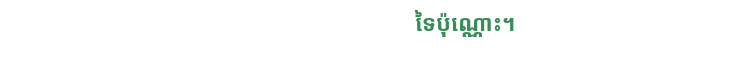ទៃប៉ុណ្ណោះ។